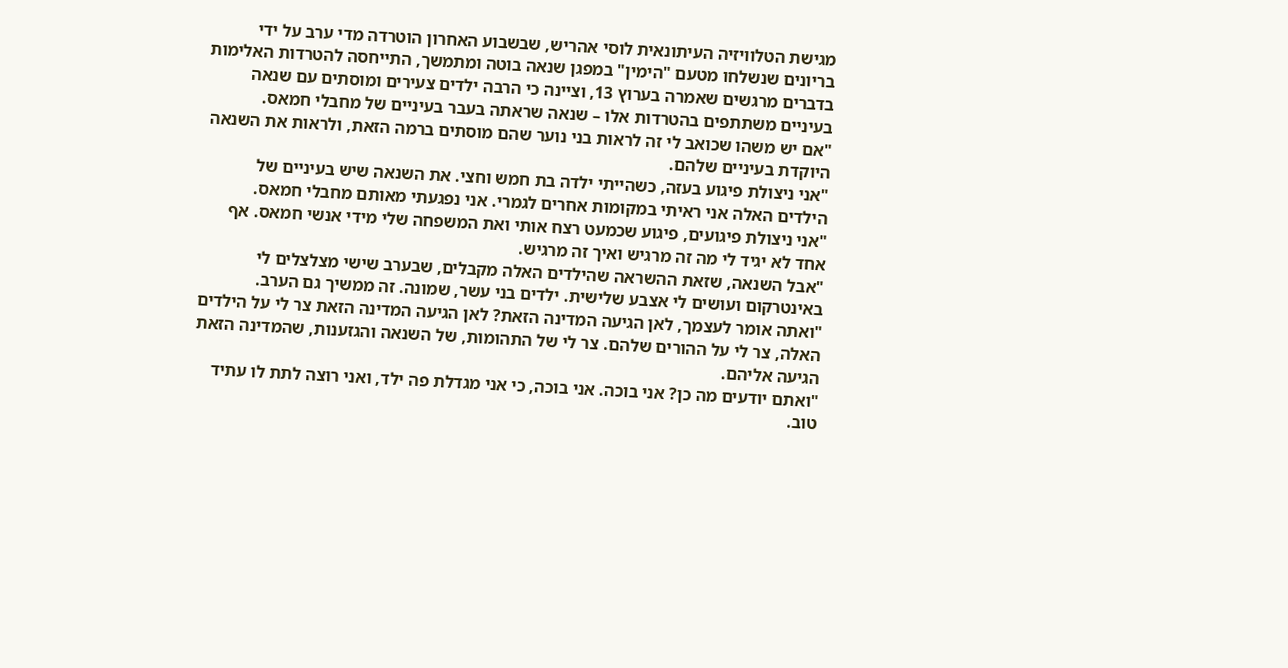מגישת הטלוויזיה העיתונאית לוסי אהריש, שבשבוע האחרון הוטרדה מדי ערב על ידי בריונים שנשלחו מטעם "הימין" במפגן שנאה בוטה ומתמשך, התייחסה להטרדות האלימות בדברים מרגשים שאמרה בערוץ 13, וציינה כי הרבה ילדים צעירים ומוסתים עם שנאה בעיניים משתתפים בהטרדות אלו – שנאה שראתה בעבר בעיניים של מחבלי חמאס.
"אם יש משהו שכואב לי זה לראות בני נוער שהם מוסתים ברמה הזאת, ולראות את השנאה היוקדת בעיניים שלהם.
"אני ניצולת פיגוע בעזה, כשהייתי ילדה בת חמש וחצי. את השנאה שיש בעיניים של הילדים האלה אני ראיתי במקומות אחרים לגמרי. אני נפגעתי מאותם מחבלי חמאס.
"אני ניצולת פיגועים, פיגוע שכמעט רצח אותי ואת המשפחה שלי מידי אנשי חמאס. אף אחד לא יגיד לי מה זה מרגיש ואיך זה מרגיש.
"אבל השנאה, שזאת ההשראה שהילדים האלה מקבלים, שבערב שישי מצלצלים לי באינטרקום ועושים לי אצבע שלישית. ילדים בני עשר, שמונה. זה ממשיך גם הערב.
"ואתה אומר לעצמך, לאן הגיעה המדינה הזאת? לאן הגיעה המדינה הזאת צר לי על הילדים האלה, צר לי על ההורים שלהם. צר לי של התהומות, של השנאה והגזענות, שהמדינה הזאת הגיעה אליהם.
"ואתם יודעים מה כן? אני בוכה. אני בוכה, כי אני מגדלת פה ילד, ואני רוצה לתת לו עתיד טוב.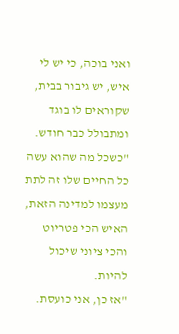ואני בוכה, כי יש לי איש, יש גיבור בבית, שקוראים לו בוגד ומתבולל כבר חודש.
"כשכל מה שהוא עשה כל החיים שלו זה לתת מעצמו למדינה הזאת, האיש הכי פטריוט והכי ציוני שיכול להיות.
"אז כן, אני כועסת.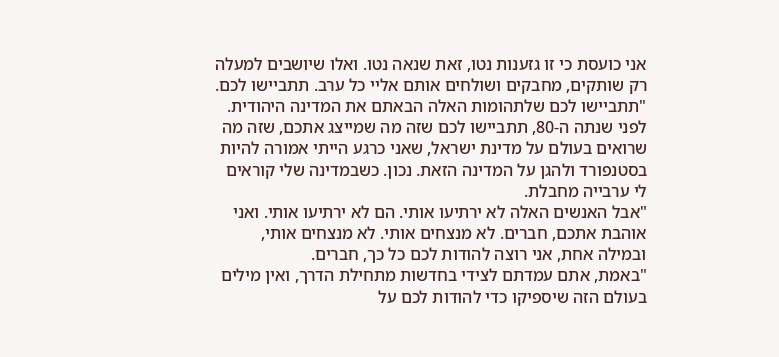אני כועסת כי זו גזענות נטו, זאת שנאה נטו. ואלו שיושבים למעלה רק שותקים, מחבקים ושולחים אותם אליי כל ערב. תתביישו לכם.
"תתביישו לכם שלתהומות האלה הבאתם את המדינה היהודית. לפני שנתה ה-80, תתביישו לכם שזה מה שמייצג אתכם, שזה מה שרואים בעולם על מדינת ישראל, שאני כרגע הייתי אמורה להיות בסטנפורד ולהגן על המדינה הזאת. נכון. כשבמדינה שלי קוראים לי ערבייה מחבלת.
"אבל האנשים האלה לא ירתיעו אותי. הם לא ירתיעו אותי. ואני אוהבת אתכם, חברים. לא מנצחים אותי. לא מנצחים אותי, ובמילה אחת, אני רוצה להודות לכם כל כך, חברים.
"באמת, אתם עמדתם לצידי בחדשות מתחילת הדרך, ואין מילים בעולם הזה שיספיקו כדי להודות לכם על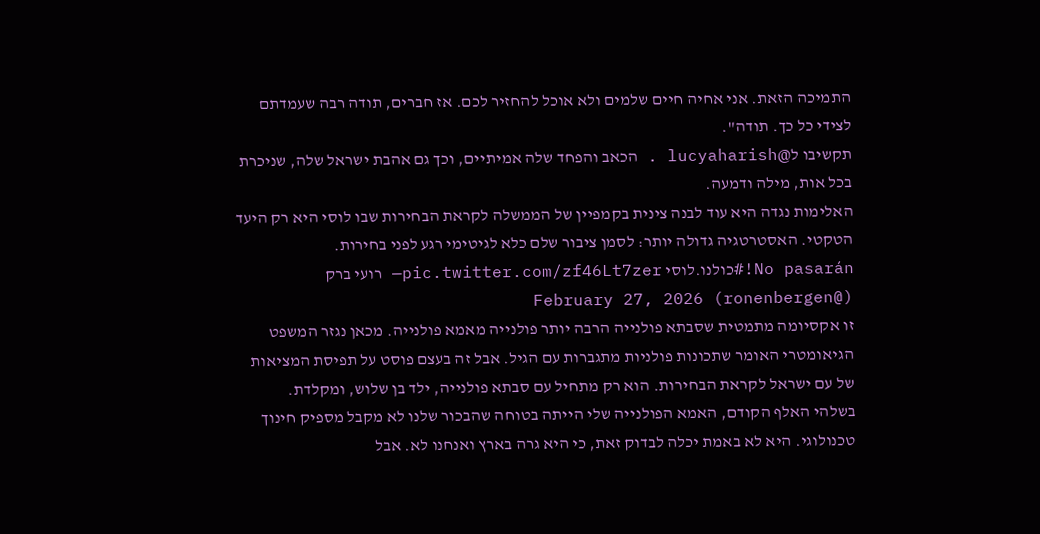התמיכה הזאת. אני אחיה חיים שלמים ולא אוכל להחזיר לכם. אז חברים, תודה רבה שעמדתם לצידי כל כך. תודה".
תקשיבו ל@lucyaharish . הכאב והפחד שלה אמיתיים, וכך גם אהבת ישראל שלה, שניכרת בכל אות, מילה ודמעה.
האלימות נגדה היא עוד לבנה צינית בקמפיין של הממשלה לקראת הבחירות שבו לוסי היא רק היעד הטקטי. האסטרטגיה גדולה יותר: לסמן ציבור שלם כלא לגיטימי רגע לפני בחירות.
No pasarán!#כולנו.לוסי pic.twitter.com/zf46Lt7zer— רועי ברק (@ronenbergen) February 27, 2026
זו אקסיומה מתמטית שסבתא פולנייה הרבה יותר פולנייה מאמא פולנייה. מכאן נגזר המשפט הגיאומטרי האומר שתכונות פולניות מתגברות עם הגיל. אבל זה בעצם פוסט על תפיסת המציאות של עם ישראל לקראת הבחירות. הוא רק מתחיל עם סבתא פולנייה, ילד בן שלוש, ומקלדת.
בשלהי האלף הקודם, האמא הפולנייה שלי הייתה בטוחה שהבכור שלנו לא מקבל מספיק חינוך טכנולוגי. היא לא באמת יכלה לבדוק זאת, כי היא גרה בארץ ואנחנו לא. אבל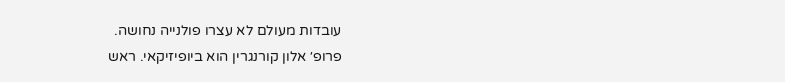עובדות מעולם לא עצרו פולנייה נחושה.
פרופ׳ אלון קורנגרין הוא ביופיזיקאי. ראש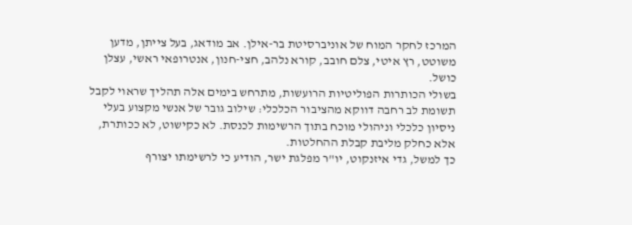המרכז לחקר המוח של אוניברסיטת בר-אילן. אב מודאג, בעל צייתן, מדען משוטט, רץ איטי, צלם חובב, קורא נלהב, חצי-חנון, אנטרופאי ראשי, עצלן כושל.
בשולי הכותרות הפוליטיות הרועשות, מתרחש בימים אלה תהליך שראוי לקבל תשומת לב רחבה דווקא מהציבור הכלכלי: שילוב גובר של אנשי מקצוע בעלי ניסיון כלכלי וניהולי מוכח בתוך הרשימות לכנסת. לא כקישוט, לא ככותרת, אלא כחלק מליבת קבלת ההחלטות.
כך למשל, גדי איזנקוט, יו"ר מפלגת ישר, הודיע כי לרשימתו יצורף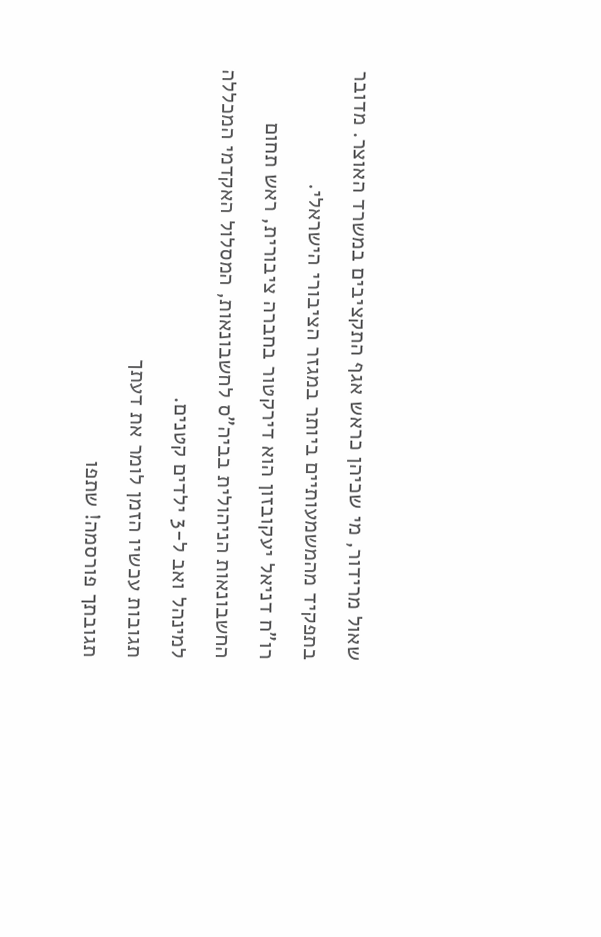שאול מרידור, מי שכיהן כראש אגף התקציבים במשרד האוצר. מדובר בתפקיד מהמשמעותיים ביותר במגזר הציבורי הישראלי.
רו"ח דניאל יעקובזון הוא דירקטור בחברה ציבורית, ראש תחום החשבונאות הניהולית בביה"ס לחשבונאות, המסלול האקדמי המכללה למינהל ואב ל-3 ילדים קטנים.
תגובות עכשיו הזמן לומר את דעתך
תגובתך פורסמה! שתפו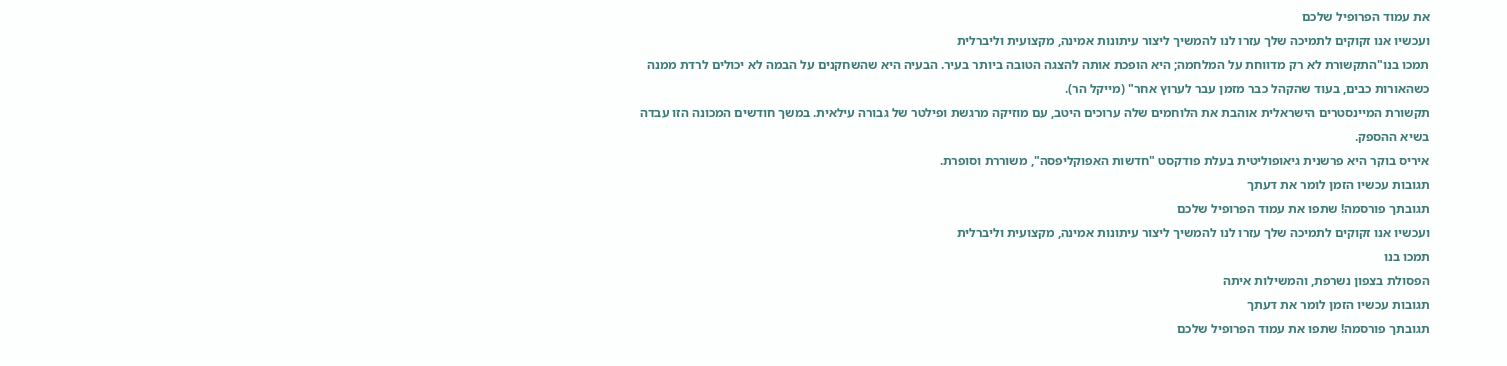את עמוד הפרופיל שלכם
ועכשיו אנו זקוקים לתמיכה שלך עזרו לנו להמשיך ליצור עיתונות אמינה, מקצועית וליברלית
תמכו בנו"התקשורת לא רק מדווחת על המלחמה; היא הופכת אותה להצגה הטובה ביותר בעיר. הבעיה היא שהשחקנים על הבמה לא יכולים לרדת ממנה כשהאורות כבים, בעוד שהקהל כבר מזמן עבר לערוץ אחר" (מייקל הר).
תקשורת המיינסטרים הישראלית אוהבת את הלוחמים שלה ערוכים היטב, עם מוזיקה מרגשת ופילטר של גבורה עילאית. במשך חודשים המכונה הזו עבדה בשיא ההספק.
איריס בוקר היא פרשנית גיאופוליטית בעלת פודקסט "חדשות האפוקליפסה", משוררת וסופרת.
תגובות עכשיו הזמן לומר את דעתך
תגובתך פורסמה! שתפו את עמוד הפרופיל שלכם
ועכשיו אנו זקוקים לתמיכה שלך עזרו לנו להמשיך ליצור עיתונות אמינה, מקצועית וליברלית
תמכו בנו
הפסולת בצפון נשרפת, והמשילות איתה
תגובות עכשיו הזמן לומר את דעתך
תגובתך פורסמה! שתפו את עמוד הפרופיל שלכם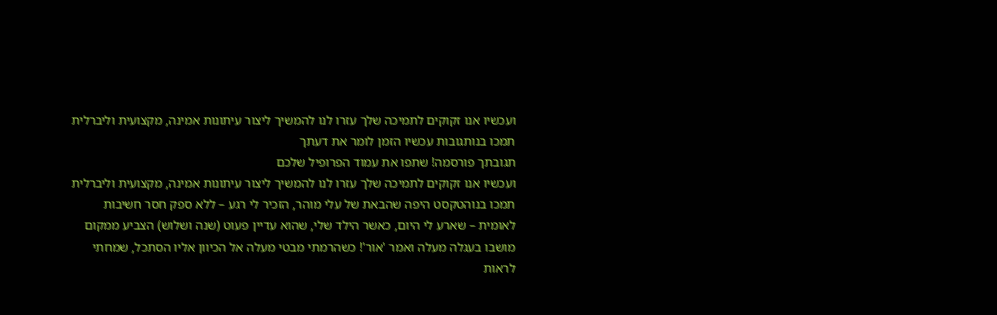ועכשיו אנו זקוקים לתמיכה שלך עזרו לנו להמשיך ליצור עיתונות אמינה, מקצועית וליברלית
תמכו בנותגובות עכשיו הזמן לומר את דעתך
תגובתך פורסמה! שתפו את עמוד הפרופיל שלכם
ועכשיו אנו זקוקים לתמיכה שלך עזרו לנו להמשיך ליצור עיתונות אמינה, מקצועית וליברלית
תמכו בנוהטקסט היפה שהבאת של עלי מוהר, הזכיר לי רגע – ללא ספק חסר חשיבות לאומית – שארע לי היום, כאשר הילד שלי, שהוא עדיין פעוט (שנה ושלוש) הצביע ממקום מושבו בעגלה מעלה ואמר 'אור'! כשהרמתי מבטי מעלה אל הכיוון אליו הסתכל, שמחתי לראות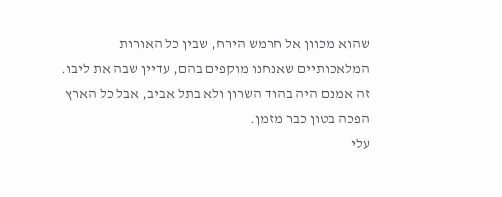שהוא מכוון אל חרמש הירח, שבין כל האורות המלאכותיים שאנחנו מוקפים בהם, עדיין שבה את ליבו. זה אמנם היה בהוד השרון ולא בתל אביב, אבל כל הארץ הפכה בטון כבר מזמן.
עלי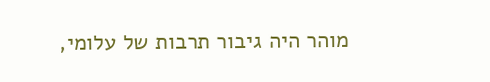מוהר היה גיבור תרבות של עלומי,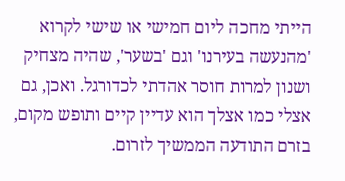הייתי מחכה ליום חמישי או שישי לקרוא 'מהנעשה בעירנו' וגם 'בשער', שהיה מצחיק ושנון למרות חוסר אהדתי לכדורגל. ואכן, גם אצלי כמו אצלך הוא עדיין קיים ותופש מקום, בזרם התודעה הממשיך לזרום.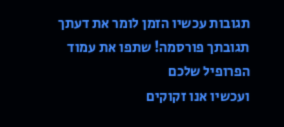תגובות עכשיו הזמן לומר את דעתך
תגובתך פורסמה! שתפו את עמוד הפרופיל שלכם
ועכשיו אנו זקוקים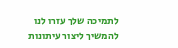לתמיכה שלך עזרו לנו להמשיך ליצור עיתונות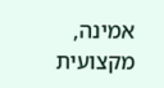אמינה, מקצועית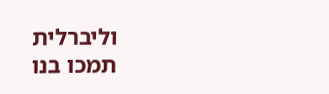וליברלית
תמכו בנו